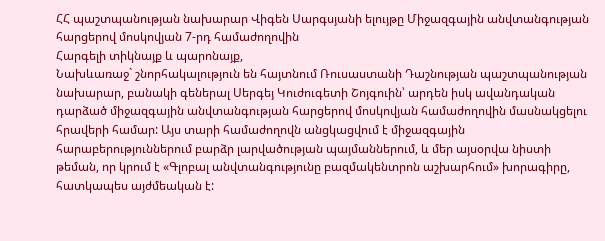ՀՀ պաշտպանության նախարար Վիգեն Սարգսյանի ելույթը Միջազգային անվտանգության հարցերով մոսկովյան 7-րդ համաժողովին
Հարգելի տիկնայք և պարոնայք,
Նախևառաջ` շնորհակալություն են հայտնում Ռուսաստանի Դաշնության պաշտպանության նախարար, բանակի գեներալ Սերգեյ Կուժուգետի Շոյգուին՝ արդեն իսկ ավանդական դարձած միջազգային անվտանգության հարցերով մոսկովյան համաժողովին մասնակցելու հրավերի համար: Այս տարի համաժողովն անցկացվում է միջազգային հարաբերություններում բարձր լարվածության պայմաններում, և մեր այսօրվա նիստի թեման, որ կրում է «Գլոբալ անվտանգությունը բազմակենտրոն աշխարհում» խորագիրը, հատկապես այժմեական է: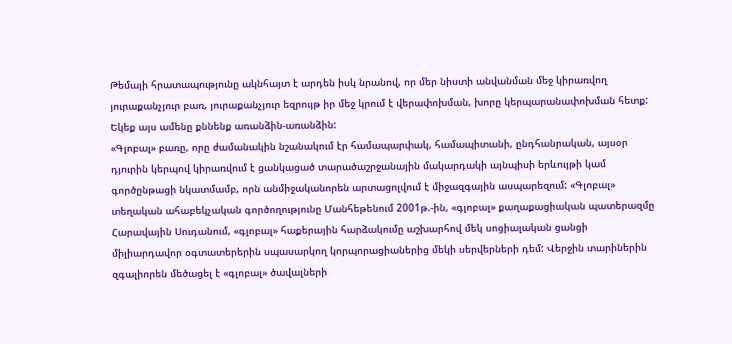Թեմայի հրատապությունը ակնհայտ է արդեն իսկ նրանով, որ մեր նիստի անվանման մեջ կիրառվող յուրաքանչյուր բառ, յուրաքանչյուր եզրույթ իր մեջ կրում է վերափոխման, խորը կերպարանափոխման հետք: Եկեք այս ամենը քննենք առանձին-առանձին:
«Գլոբալ» բառը, որը ժամանակին նշանակում էր համապարփակ, համապիտանի, ընդհանրական, այսօր դյուրին կերպով կիրառվում է ցանկացած տարածաշրջանային մակարդակի այնպիսի երևույթի կամ գործընթացի նկատմամբ, որն անմիջականորեն արտացոլվում է միջազգային ասպարեզում: «Գլոբալ» տեղական ահաբեկչական գործողությունը Մանհեթենում 2001թ.-ին, «գլոբալ» քաղաքացիական պատերազմը Հարավային Սուդանում, «գլոբալ» հաքերային հարձակումը աշխարհով մեկ սոցիալական ցանցի միլիարդավոր օգտատերերին սպասարկող կորպորացիաներից մեկի սերվերների դեմ: Վերջին տարիներին զգալիորեն մեծացել է «գլոբալ» ծավալների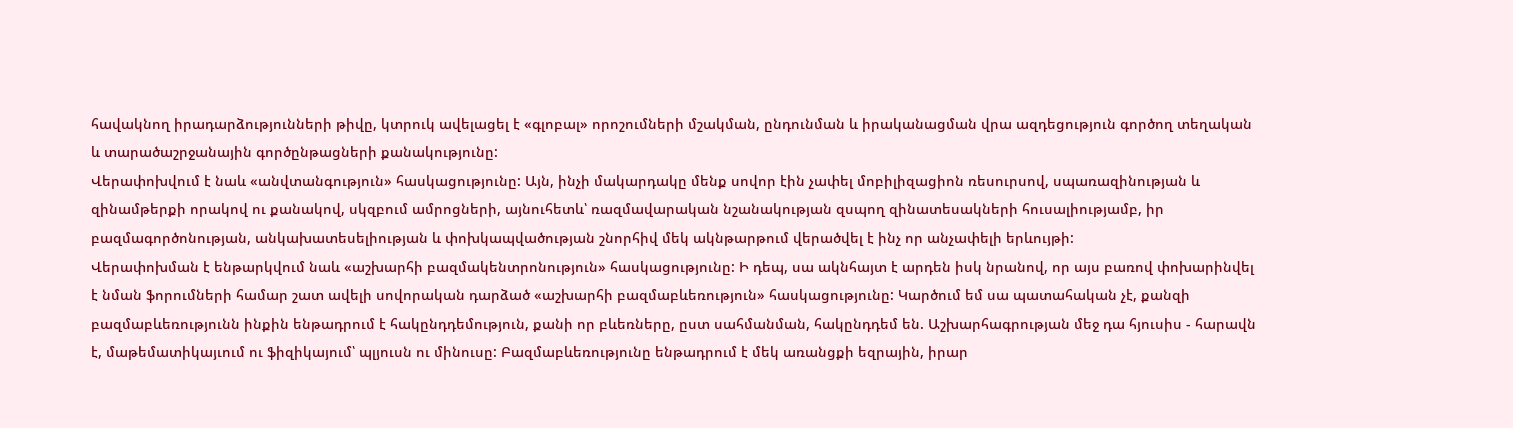հավակնող իրադարձությունների թիվը, կտրուկ ավելացել է «գլոբալ» որոշումների մշակման, ընդունման և իրականացման վրա ազդեցություն գործող տեղական և տարածաշրջանային գործընթացների քանակությունը:
Վերափոխվում է նաև «անվտանգություն» հասկացությունը: Այն, ինչի մակարդակը մենք սովոր էին չափել մոբիլիզացիոն ռեսուրսով, սպառազինության և զինամթերքի որակով ու քանակով, սկզբում ամրոցների, այնուհետև՝ ռազմավարական նշանակության զսպող զինատեսակների հուսալիությամբ, իր բազմագործոնության, անկախատեսելիության և փոխկապվածության շնորհիվ մեկ ակնթարթում վերածվել է ինչ որ անչափելի երևույթի:
Վերափոխման է ենթարկվում նաև «աշխարհի բազմակենտրոնություն» հասկացությունը: Ի դեպ, սա ակնհայտ է արդեն իսկ նրանով, որ այս բառով փոխարինվել է նման ֆորումների համար շատ ավելի սովորական դարձած «աշխարհի բազմաբևեռություն» հասկացությունը: Կարծում եմ սա պատահական չէ, քանզի բազմաբևեռությունն ինքին ենթադրում է հակընդդեմություն, քանի որ բևեռները, ըստ սահմանման, հակընդդեմ են. Աշխարհագրության մեջ դա հյուսիս - հարավն է, մաթեմատիկայւում ու ֆիզիկայում՝ պլյուսն ու մինուսը: Բազմաբևեռությունը ենթադրում է մեկ առանցքի եզրային, իրար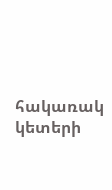հակառակ կետերի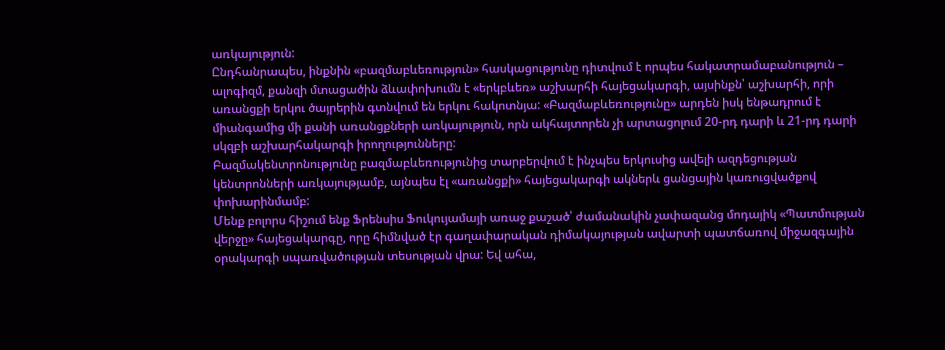առկայություն:
Ընդհանրապես, ինքնին «բազմաբևեռություն» հասկացությունը դիտվում է որպես հակատրամաբանություն – ալոգիզմ, քանզի մտացածին ձևափոխումն է «երկբևեռ» աշխարհի հայեցակարգի, այսինքն՝ աշխարհի, որի առանցքի երկու ծայրերին գտնվում են երկու հակոտնյա: «Բազմաբևեռությունը» արդեն իսկ ենթադրում է միանգամից մի քանի առանցքների առկայություն, որն ակհայտորեն չի արտացոլում 20-րդ դարի և 21-րդ դարի սկզբի աշխարհակարգի իրողությունները:
Բազմակենտրոնությունը բազմաբևեռությունից տարբերվում է ինչպես երկուսից ավելի ազդեցության կենտրոնների առկայությամբ, այնպես էլ «առանցքի» հայեցակարգի ակներև ցանցային կառուցվածքով փոխարինմամբ:
Մենք բոլորս հիշում ենք Ֆրենսիս Ֆուկույամայի առաջ քաշած՝ ժամանակին չափազանց մոդայիկ «Պատմության վերջը» հայեցակարգը, որը հիմնված էր գաղափարական դիմակայության ավարտի պատճառով միջազգային օրակարգի սպառվածության տեսության վրա: Եվ ահա,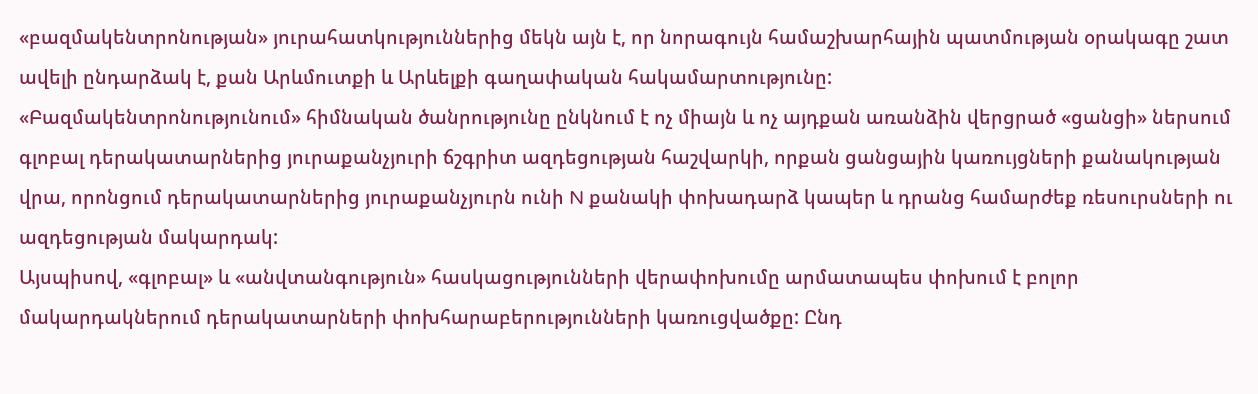«բազմակենտրոնության» յուրահատկություններից մեկն այն է, որ նորագույն համաշխարհային պատմության օրակագը շատ ավելի ընդարձակ է, քան Արևմուտքի և Արևելքի գաղափական հակամարտությունը:
«Բազմակենտրոնությունում» հիմնական ծանրությունը ընկնում է ոչ միայն և ոչ այդքան առանձին վերցրած «ցանցի» ներսում գլոբալ դերակատարներից յուրաքանչյուրի ճշգրիտ ազդեցության հաշվարկի, որքան ցանցային կառույցների քանակության վրա, որոնցում դերակատարներից յուրաքանչյուրն ունի N քանակի փոխադարձ կապեր և դրանց համարժեք ռեսուրսների ու ազդեցության մակարդակ:
Այսպիսով, «գլոբալ» և «անվտանգություն» հասկացությունների վերափոխումը արմատապես փոխում է բոլոր մակարդակներում դերակատարների փոխհարաբերությունների կառուցվածքը: Ընդ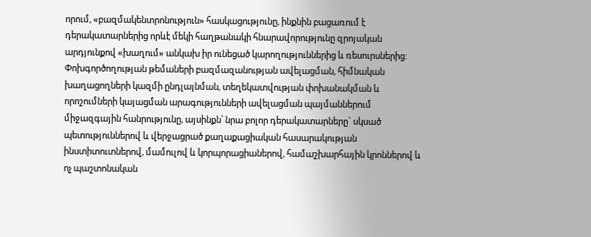որում, «բազմակենտրոնություն» հասկացությունը, ինքնին բացառում է դերակատարներից որևէ մեկի հաղթանակի հնարավորությունը զրոյական արդյունքով «խաղում» անկախ իր ունեցած կարողություններից և ռեսուրսներից: Փոխգործողության թեմաների բազմազանության ավելացման, հիմնական խաղացողների կազմի ընդլայնման, տեղեկատվության փոխանակման և որոշումների կայացման արագությունների ավելացման պայմաններում միջազգային հանրությունը, այսինքն՝ նրա բոլոր դերակատարները` սկսած պետություններով և վերջացրած քաղաքացիական հասարակության ինստիտուտներով, մամուլով և կորպորացիաներով, համաշխարհային կրոններով և ոչ պաշտոնական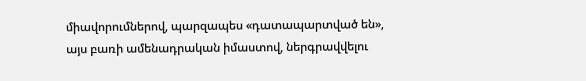միավորումներով, պարզապես «դատապարտված են», այս բառի ամենադրական իմաստով, ներգրավվելու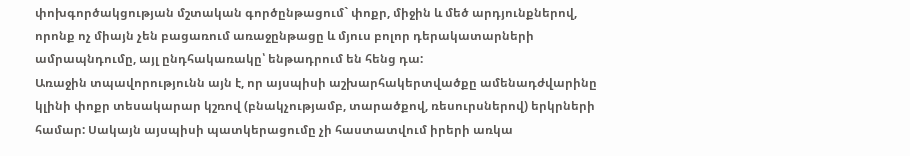փոխգործակցության մշտական գործընթացում` փոքր, միջին և մեծ արդյունքներով, որոնք ոչ միայն չեն բացառում առաջընթացը և մյուս բոլոր դերակատարների ամրապնդումը, այլ ընդհակառակը՝ ենթադրում են հենց դա:
Առաջին տպավորությունն այն է, որ այսպիսի աշխարհակերտվածքը ամենադժվարինը կլինի փոքր տեսակարար կշռով (բնակչությամբ, տարածքով, ռեսուրսներով) երկրների համար: Սակայն այսպիսի պատկերացումը չի հաստատվում իրերի առկա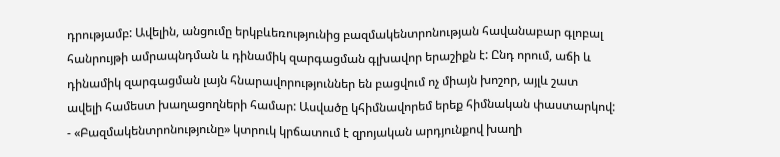դրությամբ: Ավելին, անցումը երկբևեռությունից բազմակենտրոնության հավանաբար գլոբալ հանրույթի ամրապնդման և դինամիկ զարգացման գլխավոր երաշիքն է: Ընդ որում, աճի և դինամիկ զարգացման լայն հնարավորություններ են բացվում ոչ միայն խոշոր, այլև շատ ավելի համեստ խաղացողների համար: Ասվածը կհիմնավորեմ երեք հիմնական փաստարկով:
- «Բազմակենտրոնությունը» կտրուկ կրճատում է զրոյական արդյունքով խաղի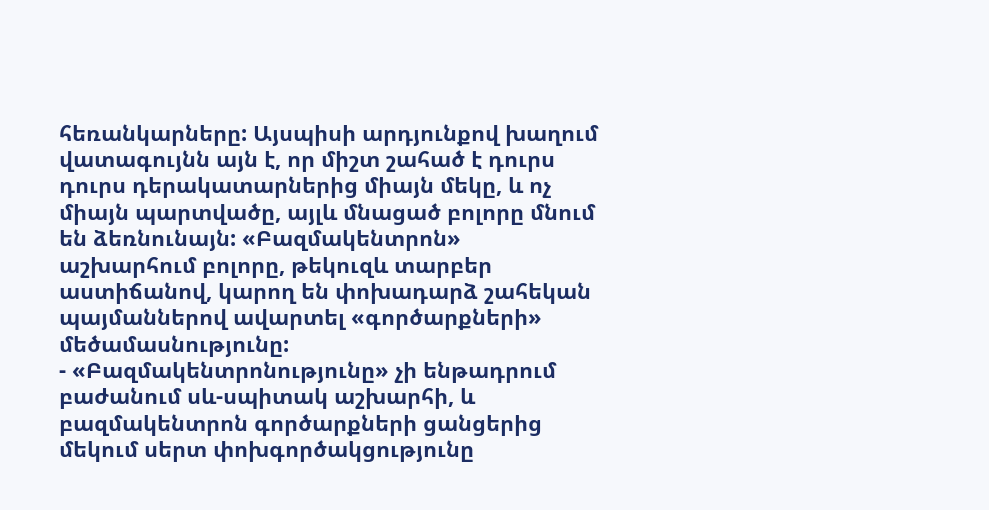հեռանկարները: Այսպիսի արդյունքով խաղում վատագույնն այն է, որ միշտ շահած է դուրս դուրս դերակատարներից միայն մեկը, և ոչ միայն պարտվածը, այլև մնացած բոլորը մնում են ձեռնունայն: «Բազմակենտրոն» աշխարհում բոլորը, թեկուզև տարբեր աստիճանով, կարող են փոխադարձ շահեկան պայմաններով ավարտել «գործարքների» մեծամասնությունը:
- «Բազմակենտրոնությունը» չի ենթադրում բաժանում սև-սպիտակ աշխարհի, և բազմակենտրոն գործարքների ցանցերից մեկում սերտ փոխգործակցությունը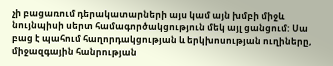չի բացառում դերակատարների այս կամ այն խմբի միջև նույնպիսի սերտ համագործակցություն մեկ այլ ցանցում: Սա բաց է պահում հաղորդակցության և երկխոսության ուղիները, միջազգային հանրության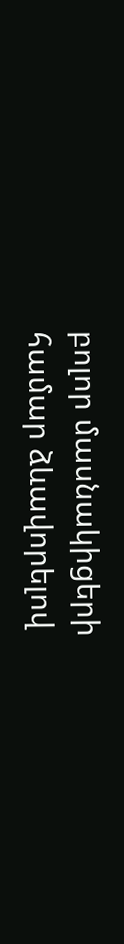բոլոր մասնակիցերի համար ձևավորելով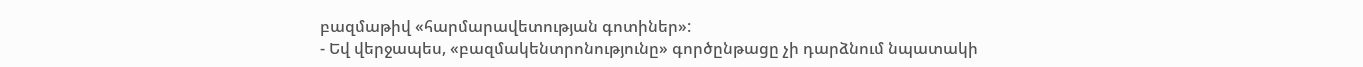բազմաթիվ «հարմարավետության գոտիներ»:
- Եվ վերջապես, «բազմակենտրոնությունը» գործընթացը չի դարձնում նպատակի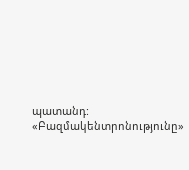պատանդ: «Բազմակենտրոնությունը»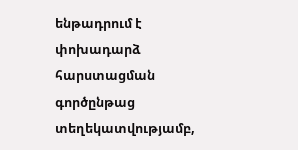ենթադրում է փոխադարձ հարստացման գործընթաց տեղեկատվությամբ,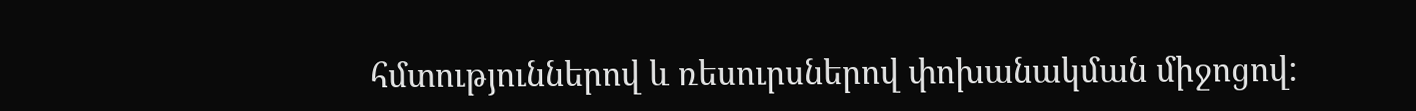հմտություններով և ռեսուրսներով փոխանակման միջոցով: